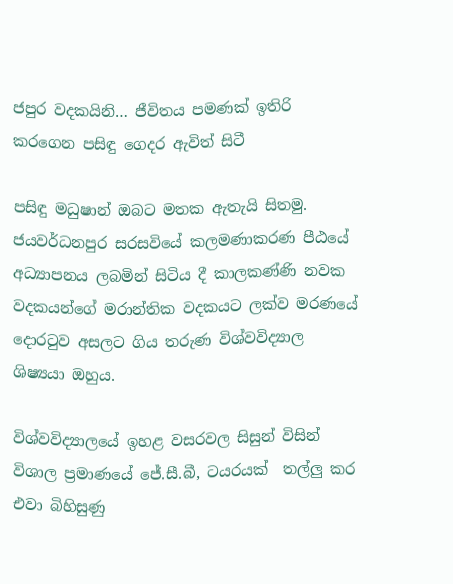ජපුර වදකයිනි… ජීවිතය පමණක් ඉතිරි කරගෙන පසිඳු ගෙදර ඇවිත් සිටී

පසිඳු මධුෂාන් ඔබට මතක ඇතැයි සිතමු. ජයවර්ධනපුර සරසවියේ කලමණාකරණ පීඨයේ අධ්‍යාපනය ලබමින් සිටිය දී කාලකණ්ණි නවක වදකයන්ගේ මරාන්තික වදකයට ලක්ව මරණයේ දොරටුව අසලට ගිය තරුණ විශ්වවිද්‍යාල ශිෂ්‍යයා ඔහුය.

විශ්වවිද්‍යාලයේ ඉහළ වසරවල සිසුන් විසින් විශාල ප්‍රමාණයේ ජේ.සී.බී, ටයරයක්  තල්ලු කර එවා බිහිසුණු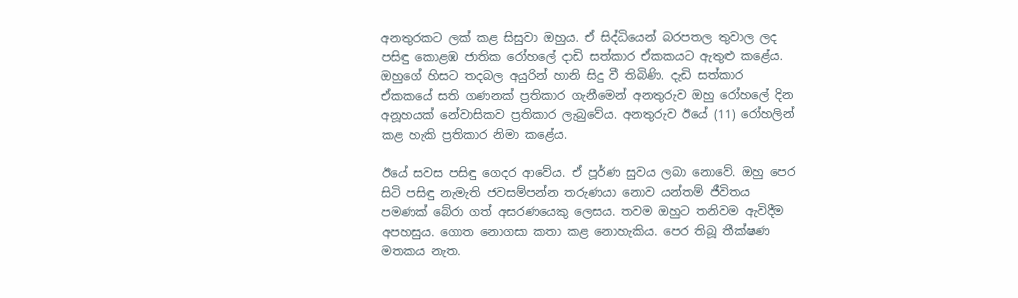අනතුරකට ලක් කළ සිසුවා ඔහුය. ඒ සිද්ධියෙන් බරපතල තුවාල ලද පසිඳු කොළඹ ජාතික රෝහලේ දාඩි සත්කාර ඒකකයට ඇතුළු කළේය. ඔහුගේ හිසට තදබල අයුරින් හානි සිදු වී තිබිණි. දැඩි සත්කාර ඒකකයේ සති ගණනක් ප්‍රතිකාර ගැනීමෙන් අනතුරුව ඔහු රෝහලේ දින අනූහයක් නේවාසිකව ප්‍රතිකාර ලැබුවේය. අනතුරුව ඊයේ (11) රෝහලින් කළ හැකි ප්‍රතිකාර නිමා කළේය.

ඊයේ සවස පසිඳු ගෙදර ආවේය. ඒ පූර්ණ සුවය ලබා නොවේ. ඔහු පෙර සිටි පසිඳු නැමැති ජවසම්පන්න තරුණයා නොව යන්තම් ජීවිතය පමණක් බේරා ගත් අසරණයෙකු ලෙසය. තවම ඔහුට තනිවම ඇවිදීම අපහසුය. ගොත නොගසා කතා කළ නොහැකිය. පෙර තිබූ තීක්ෂණ මතකය නැත.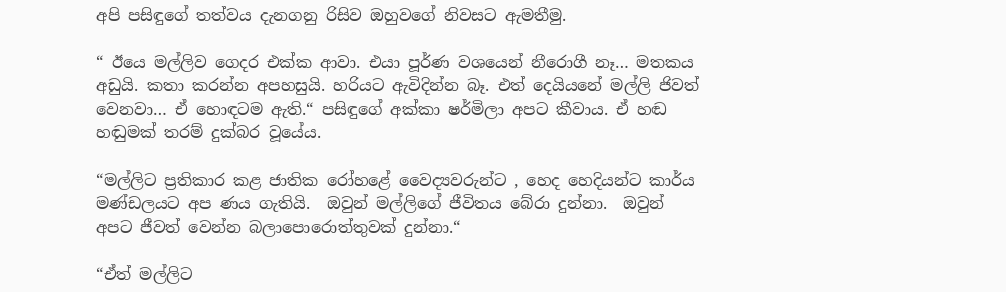අපි පසිඳුගේ තත්වය දැනගනු රිසිව ඔහුවගේ නිවසට ඇමතීමු.

“ ඊයෙ මල්ලිව ගෙදර එක්ක ආවා. එයා පූර්ණ වශයෙන් නීරොගී නෑ… මතකය අඩුයි. කතා කරන්න අපහසුයි. හරියට ඇවිදින්න බෑ. එත් දෙයියනේ මල්ලි ජිවත් වෙනවා… ඒ හොඳටම ඇති.“ පසිඳුගේ අක්කා ෂර්මිලා අපට කීවාය. ඒ හඬ හඬුමක් තරම් දුක්බර වූයේය.

“මල්ලිට ප්‍රතිකාර කළ ජාතික රෝහළේ වෛද්‍යවරුන්ට , හෙද හෙදියන්ට කාර්ය මණ්ඩලයට අප ණය ගැතියි.  ඔවුන් මල්ලිගේ ජීවිතය බේරා දුන්නා.  ඔවුන් අපට ජීවත් වෙන්න බලාපොරොත්තුවක් දුන්නා.“

“ඒත් මල්ලිට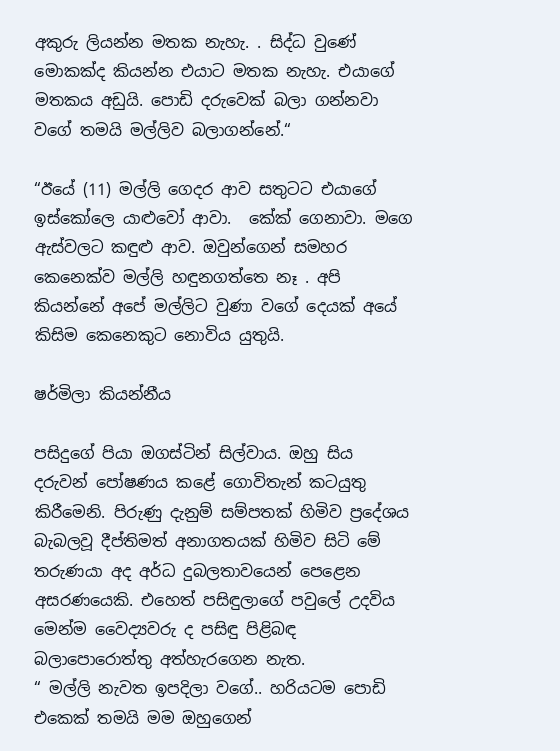අකුරු ලියන්න මතක නැහැ. . සිද්ධ වුණේ මොකක්ද කියන්න එයාට මතක නැහැ. එයාගේ මතකය අඩුයි. පොඩි දරුවෙක් බලා ගන්නවා වගේ තමයි මල්ලිව බලාගන්නේ.“

“ඊයේ (11) මල්ලි ගෙදර ආව සතුටට එයාගේ ඉස්කෝලෙ යාළුවෝ ආවා.  කේක් ගෙනාවා. මගෙ ඇස්වලට කඳුළු ආව. ඔවුන්ගෙන් සමහර කෙනෙක්ව මල්ලි හඳුනගත්තෙ නෑ . අපි කියන්නේ අපේ මල්ලිට වුණා වගේ දෙයක් අයේ කිසිම කෙනෙකුට නොවිය යුතුයි.

ෂර්මිලා කියන්නීය

පසිදුගේ පියා ඔගස්ටින් සිල්වාය. ඔහු සිය දරුවන් පෝෂණය කළේ ගොවිතැන් කටයුතු කිරීමෙනි. පිරුණු දැනුම් සම්පතක් හිමිව ප්‍රදේශය බැබලවූ දීප්තිමත් අනාගතයක් හිමිව සිටි මේ තරුණයා අද අර්ධ දුබලතාවයෙන් පෙළෙන අසරණයෙකි. එහෙත් පසිඳුලාගේ පවුලේ උදවිය මෙන්ම වෛද්‍යවරු ද පසිඳු පිළිබඳ බලාපොරොත්තු අත්හැරගෙන නැත.
“ මල්ලි නැවත ඉපදිලා වගේ.. හරියටම පොඩි එකෙක් තමයි මම ඔහුගෙන්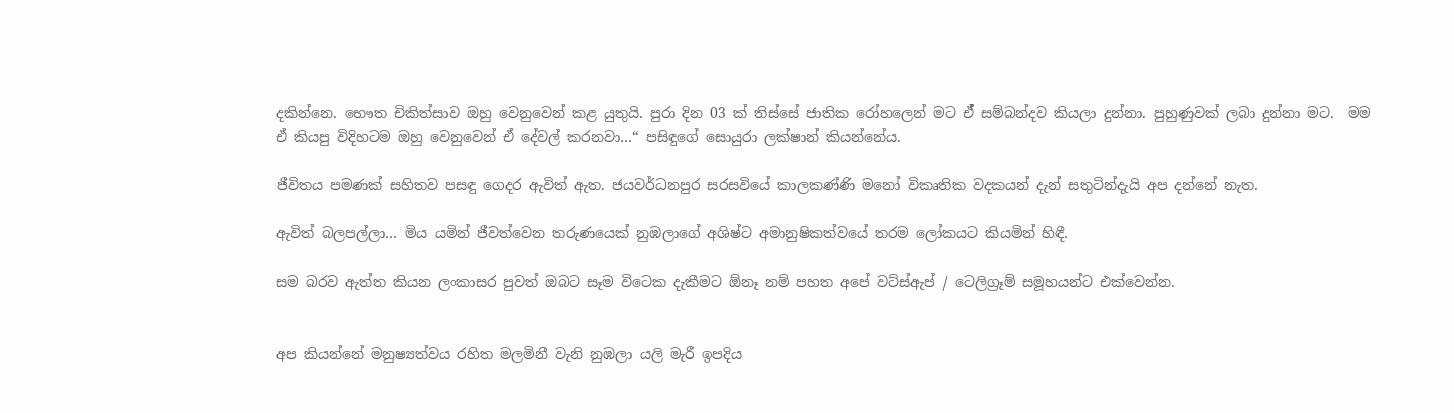දකින්නෙ. භෞත චිකිත්සාව ඔහු වෙනුවෙන් කළ යුතුයි. පුරා දින 03 ක් තිස්සේ ජාතික රෝහලෙන් මට ඒ් සම්බන්දව කියලා දුන්නා. පුහුණුවක් ලබා දුන්නා මට.  මම ඒ කියපු විදිහටම ඔහු වෙනුවෙන් ඒ දේවල් කරනවා…“ පසිඳුගේ සොයුරා ලක්ෂාන් කියන්නේය.

ජීවිතය පමණක් සහිතව පසඳු ගෙදර ඇවිත් ඇත. ජයවර්ධනපුර සරසවියේ කාලකණ්ණි මනෝ විකෘතික වදකයන් දැන් සතුටින්දැයි අප දන්නේ නැත.

ඇවිත් බලපල්ලා… මිය යමින් ජීවත්වෙන තරුණයෙක් නුඹලාගේ අශිෂ්ට අමානුෂිකත්වයේ තරම ලෝකයට කියමින් හිඳී.

සම බරව ඇත්ත කියන ලංකාසර පුවත් ඔබට සෑම විටෙක දැකීමට ඕනෑ නම් පහත අපේ වට්ස්ඇප් / ටෙලිග්‍රෑම් සමූහයන්ට එක්වෙන්න.


අප කියන්නේ මනුෂ්‍යත්වය රහිත මලමිනී වැනි නුඹලා යලි මැරී ඉපදිය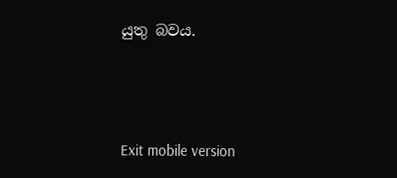යුතු බවය.



Exit mobile version